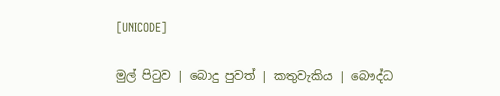[UNICODE]

මුල් පිටුව | බොදු පුවත් | කතුවැකිය | බෞද්ධ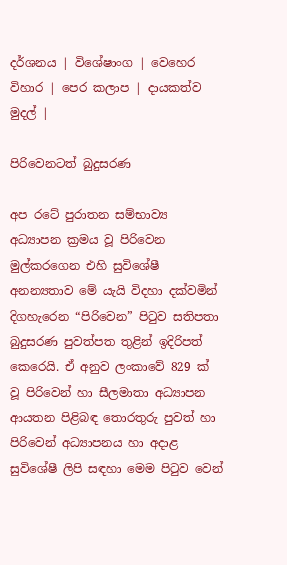දර්ශනය | විශේෂාංග | වෙහෙර විහාර | පෙර කලාප | දායකත්ව මුදල් |

පිරිවෙනටත් බුදුසරණ

අප රටේ පුරාතන සම්භාව්‍ය අධ්‍යාපන ක්‍රමය වූ පිරිවෙන මුල්කරගෙන එහි සුවිශේෂී අනන්‍යතාව මේ යැයි විදහා දක්වමින් දිගහැරෙන “පිරිවෙන” පිටුව සතිපතා බුදුසරණ පුවත්පත තුළින් ඉදිරිපත් කෙරෙයි. ඒ අනුව ලංකාවේ 829 ක් වූ පිරිවෙන් හා සීලමාතා අධ්‍යාපන ආයතන පිළිබඳ තොරතුරු පුවත් හා පිරිවෙන් අධ්‍යාපනය හා අදාළ සුවිශේෂී ලිපි සඳහා මෙම පිටුව වෙන්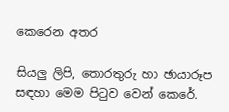කෙරෙන අතර

සියලු ලිපි, තොරතුරු හා ඡායාරූප සඳහා මෙම පිටුව වෙන් කෙරේ.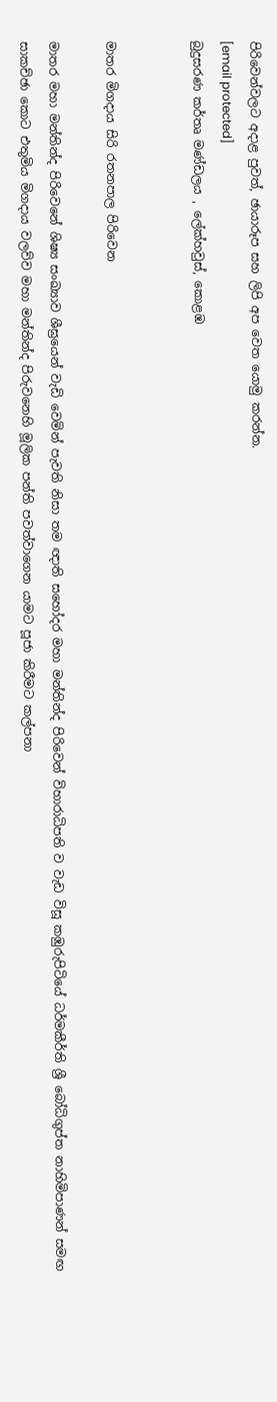පිරිවෙන්වලට අදාළ පුවත්, ඡායාරූප සහ ලිපි අප වෙත යොමු කරන්න.
[email protected]
බුදුසරණ කර්තෘ මණ්ඩලය , ලේක්හවුස්, කොළඹ


මාතර මිගදාය සිරි රතනපාල පිරිවෙන

මාතර මහා මන්තින්ද පිරිවෙනේ ශිෂ්‍ය සංඛ්‍යාව ශීඝ්‍රයෙන් වැඩි වෙමින් පැවති නිසා තම ඥාති සහෝදර මහා මන්තින්ද පිරිවෙන් විහාරාධිපති ව වැඩ විසූ කඹුරුපිටියේ ධර්මකීර්ති ශ්‍රී බෝධිගුප්ත නාහිමිපාණන් සමඟ සාකච්ඡා කොට එතුමිය මිගදාය වලව්ව මහා මන්තින්ද පිරුවනෙහි මූලික පන්ති පවත්වාගෙන යාමට පූජා කිරීමට කල්පනා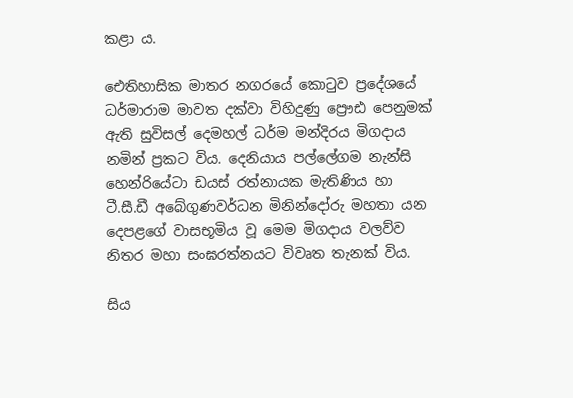කළා ය.

ඓතිහාසික මාතර නගරයේ කොටුව ප්‍රදේශයේ ධර්මාරාම මාවත දක්වා විහිදුණු ප්‍රෞඪ පෙනුමක් ඇති සුවිසල් දෙමහල් ධර්ම මන්දිරය මිගදාය නමින් ප්‍රකට විය. දෙනියාය පල්ලේගම නැන්සි හෙන්රියේටා ඩයස් රත්නායක මැතිණිය හා ටී.සී.ඩී අබේගුණවර්ධන මිනින්දෝරු මහතා යන දෙපළගේ වාසභූමිය වූ මෙම මිගදාය වලව්ව නිතර මහා සංඝරත්නයට විවෘත තැනක් විය.

සිය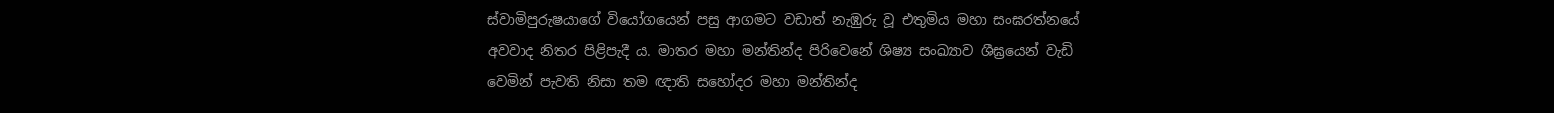ස්වාමිපුරුෂයාගේ වියෝගයෙන් පසු ආගමට වඩාත් නැඹුරු වූ එතුමිය මහා සංඝරත්නයේ අවවාද නිතර පිළිපැදී ය. මාතර මහා මන්තින්ද පිරිවෙනේ ශිෂ්‍ය සංඛ්‍යාව ශීඝ්‍රයෙන් වැඩි වෙමින් පැවති නිසා තම ඥාති සහෝදර මහා මන්තින්ද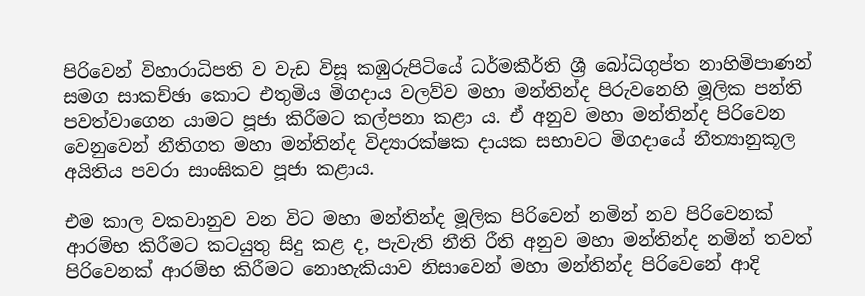පිරිවෙන් විහාරාධිපති ව වැඩ විසූ කඹුරුපිටියේ ධර්මකීර්ති ශ්‍රී බෝධිගුප්ත නාහිමිපාණන් සමග සාකච්ඡා කොට එතුමිය මිගදාය වලව්ව මහා මන්තින්ද පිරුවනෙහි මූලික පන්ති පවත්වාගෙන යාමට පූජා කිරීමට කල්පනා කළා ය. ඒ අනුව මහා මන්තින්ද පිරිවෙන වෙනුවෙන් නීතිගත මහා මන්තින්ද විද්‍යාරක්ෂක දායක සභාවට මිගදායේ නීත්‍යානුකූල අයිතිය පවරා සාංඝිකව පූජා කළාය.

එම කාල වකවානුව වන විට මහා මන්තින්ද මූලික පිරිවෙන් නමින් නව පිරිවෙනක් ආරම්භ කිරීමට කටයුතු සිදු කළ ද, පැවැති නීති රීති අනුව මහා මන්තින්ද නමින් තවත් පිරිවෙනක් ආරම්භ කිරීමට නොහැකියාව නිසාවෙන් මහා මන්තින්ද පිරිවෙනේ ආදි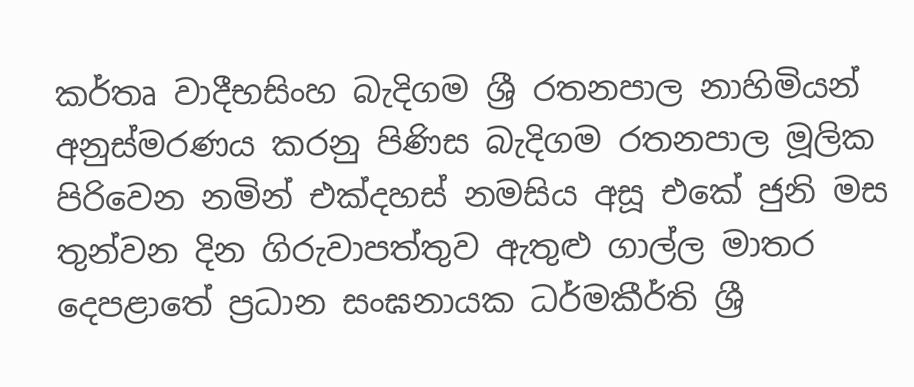කර්තෘ වාදීභසිංහ බැදිගම ශ්‍රී රතනපාල නාහිමියන් අනුස්මරණය කරනු පිණිස බැදිගම රතනපාල මූලික පිරිවෙන නමින් එක්දහස් නමසිය අසූ එකේ ජුනි මස තුන්වන දින ගිරුවාපත්තුව ඇතුළු ගාල්ල මාතර දෙපළාතේ ප්‍රධාන සංඝනායක ධර්මකීර්ති ශ්‍රී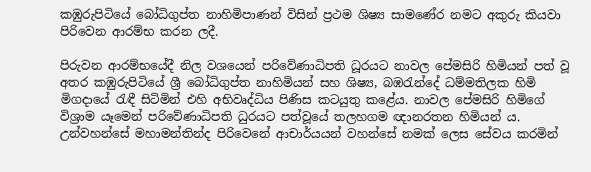කඹුරුපිටියේ බෝධිගුප්ත නාහිමිපාණන් විසින් ප්‍රථම ශිෂ්‍ය සාමණේර නමට අකුරු කියවා පිරිවෙන ආරම්භ කරන ලදී.

පිරුවන ආරම්භයේදී නිල වශයෙන් පරිවේණාධිපති ධූරයට නාවල පේමසිරි හිමියන් පත් වූ අතර කඹුරුපිටියේ ශ්‍රී බෝධිගුප්ත නාහිමියන් සහ ශිෂ්‍ය, බඹරැන්දේ ධම්මතිලක හිමි මිගදායේ රැඳී සිටිමින් එහි අභිවෘද්ධිය පිණිස කටයුතු කළේය. නාවල පේමසිරි හිමිගේ විශ්‍රාම යෑමෙන් පරිවේණාධිපති ධුරයට පත්වූයේ තලහගම ඥානරතන හිමියන් ය. උන්වහන්සේ මහාමන්තින්ද පිරිවෙනේ ආචාර්යයන් වහන්සේ නමක් ලෙස සේවය කරමින්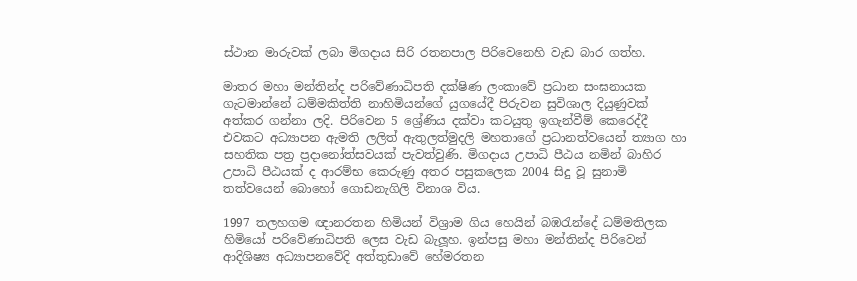ස්ථාන මාරුවක් ලබා මිගදාය සිරි රතනපාල පිරිවෙනෙහි වැඩ බාර ගත්හ.

මාතර මහා මන්තින්ද පරිවේණාධිපති දක්ෂිණ ලංකාවේ ප්‍රධාන සංඝනායක ගැටමාන්නේ ධම්මකිත්ති නාහිමියන්ගේ යුගයේදී පිරුවන සුවිශාල දියුණුවක් අත්කර ගන්නා ලදි. පිරිවෙන 5 ශ්‍රේණිය දක්වා කටයුතු ඉගැන්වීම් කෙරෙද්දී එවකට අධ්‍යාපන ඇමති ලලිත් ඇතුලත්මුදලි මහතාගේ ප්‍රධානත්වයෙන් ත්‍යාග හා සහතික පත්‍ර ප්‍රදානෝත්සවයක් පැවත්වුණි. මිගදාය උපාධි පීඨය නමින් බාහිර උපාධි පීඨයක් ද ආරම්භ කෙරුණු අතර පසුකලෙක 2004 සිදු වූ සුනාමි තත්වයෙන් බොහෝ ගොඩනැගිලි විනාශ විය.

1997 තලහගම ඥානරතන හිමියන් විශ්‍රාම ගිය හෙයින් බඹරැන්දේ ධම්මතිලක හිමියෝ පරිවේණාධිපති ලෙස වැඩ බැලූහ. ඉන්පසු මහා මන්තින්ද පිරිවෙන් ආදිශිෂ්‍ය අධ්‍යාපනවේදි අත්තුඩාවේ හේමරතන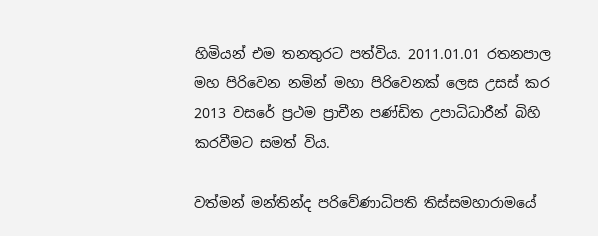හිමියන් එම තනතුරට පත්විය. 2011.01.01 රතනපාල මහ පිරිවෙන නමින් මහා පිරිවෙනක් ලෙස උසස් කර 2013 වසරේ ප්‍රථම ප්‍රාචීන පණ්ඩිත උපාධිධාරීන් බිහි කරවීමට සමත් විය.

වත්මන් මන්තින්ද පරිවේණාධිපති තිස්සමහාරාමයේ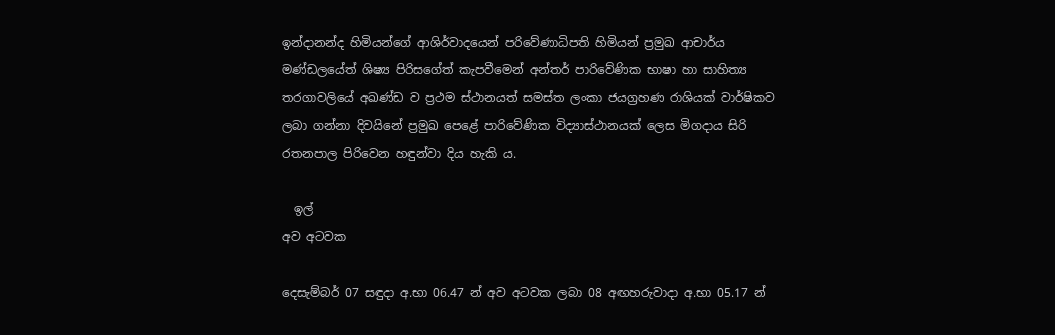ඉන්දානන්ද හිමියන්ගේ ආශිර්වාදයෙන් පරිවේණාධිපති හිමියන් ප්‍රමුඛ ආචාර්ය මණ්ඩලයේත් ශිෂ්‍ය පිරිසගේත් කැපවීමෙන් අන්තර් පාරිවේණික භාෂා හා සාහිත්‍ය තරගාවලියේ අඛණ්ඩ ව ප්‍රථම ස්ථානයත් සමස්ත ලංකා ජයග්‍රහණ රාශියක් වාර්ෂිකව ලබා ගන්නා දිවයිනේ ප්‍රමුඛ පෙළේ පාරිවේණික විද්‍යාස්ථානයක් ලෙස මිගදාය සිරි රතනපාල පිරිවෙන හඳුන්වා දිය හැකි ය.

  ඉල්
අව අටවක

දෙසැම්බර් 07 සඳුදා අ.භා 06.47 න් අව අටවක ලබා 08 අඟහරුවාදා අ.භා 05.17 න්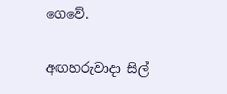ගෙවේ.

අඟහරුවාදා සිල්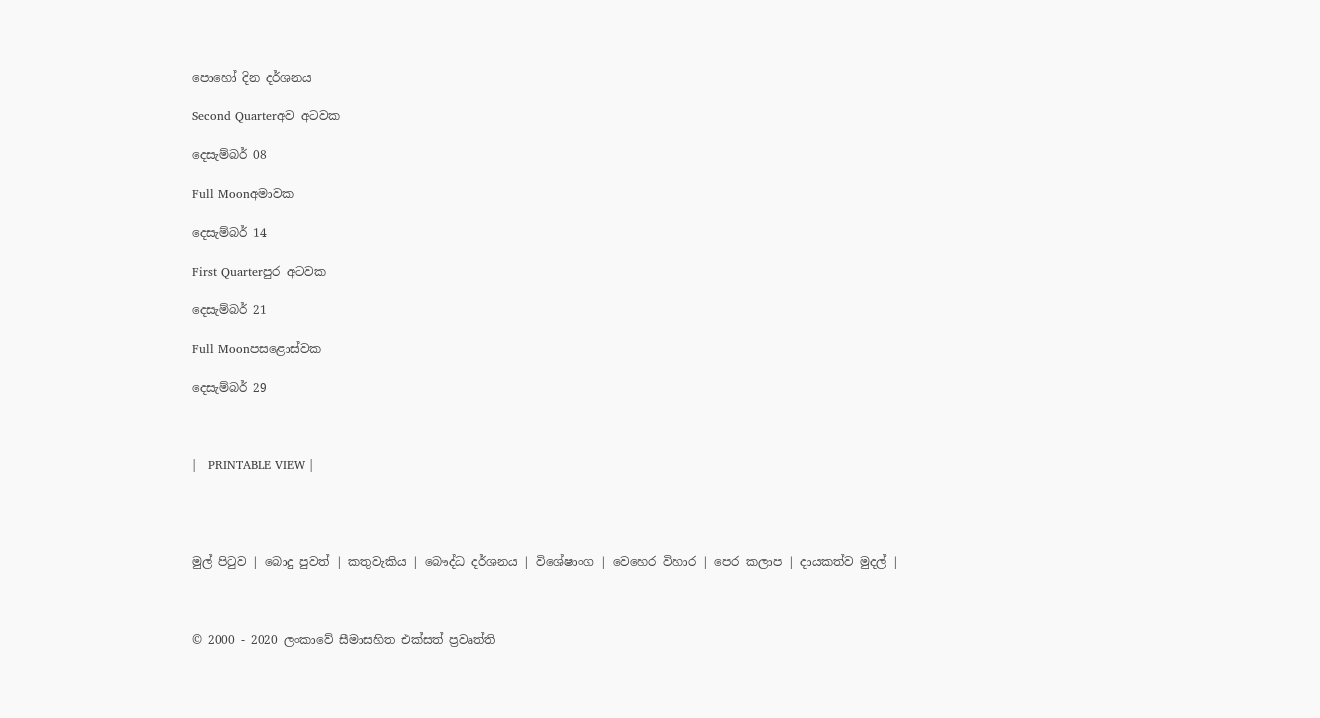පොහෝ දින දර්ශනය

Second Quarterඅව අටවක

දෙසැම්බර් 08

Full Moonඅමාවක

දෙසැම්බර් 14

First Quarterපුර අටවක

දෙසැම්බර් 21

Full Moonපසළොස්වක

දෙසැම්බර් 29



|   PRINTABLE VIEW |




මුල් පිටුව | බොදු පුවත් | කතුවැකිය | බෞද්ධ දර්ශනය | විශේෂාංග | වෙහෙර විහාර | පෙර කලාප | දායකත්ව මුදල් |



© 2000 - 2020 ලංකාවේ සීමාසහිත එක්සත් ප්‍රවෘත්ති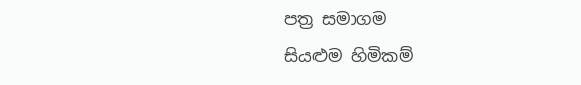පත්‍ර සමාගම
සියළුම හිමිකම්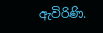ඇවිරිණි.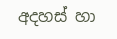අදහස් හා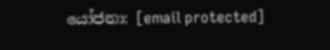යෝජනා: [email protected]